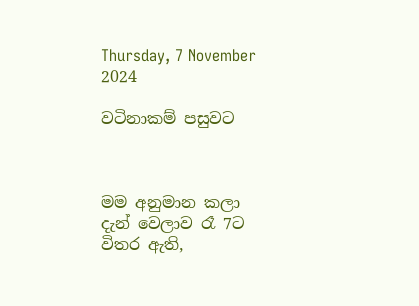Thursday, 7 November 2024

වටිනාකම් පසුවට



මම අනුමාන කලා දැන් වෙලාව රෑ 7ට විතර ඇති,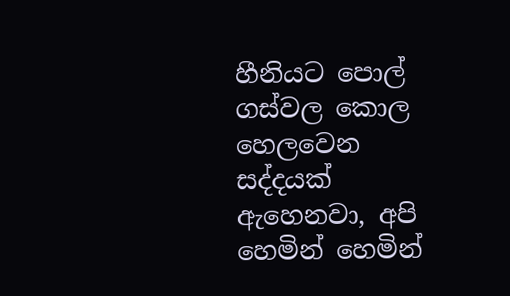හීනියට පොල් ගස්වල කොල හෙලවෙන සද්දයක් ඇහෙනවා, අපි හෙමින් හෙමින්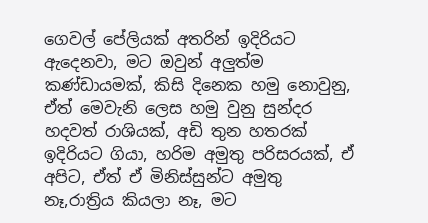ගෙවල් පේලියක් අතරින් ඉදිරියට ඇදෙනවා, මට ඔවුන් අලුත්ම කණ්ඩායමක්, කිසි දිනෙක හමු නොවුනු, ඒත් මෙවැනි ලෙස හමු වුනු සුන්දර හදවත් රාශියක්, අඩි තුන හතරක් ඉදිරියට ගියා, හරිම අමුතු පරිසරයක්, ඒ අපිට, ඒත් ඒ මිනිස්සුන්ට අමුතු නෑ,රාත්‍රිය කියලා නෑ, මට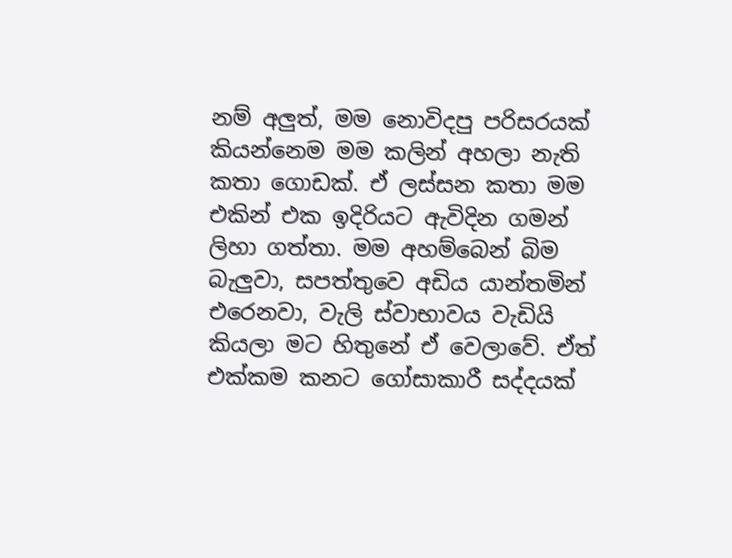නම් අලුත්, මම නොවිදපු පරිසරයක් කියන්නෙම මම කලින් අහලා නැති කතා ගොඩක්. ඒ ලස්සන කතා මම එකින් එක ඉදිරියට ඇවිදින ගමන් ලිහා ගත්තා. මම අහම්බෙන් බිම බැලුවා, සපත්තුවෙ අඩිය යාන්තමින් එරෙනවා, වැලි ස්වාභාවය වැඩියි කියලා මට හිතුනේ ඒ වෙලාවේ. ඒත් එක්කම කනට ගෝසාකාරී සද්දයක්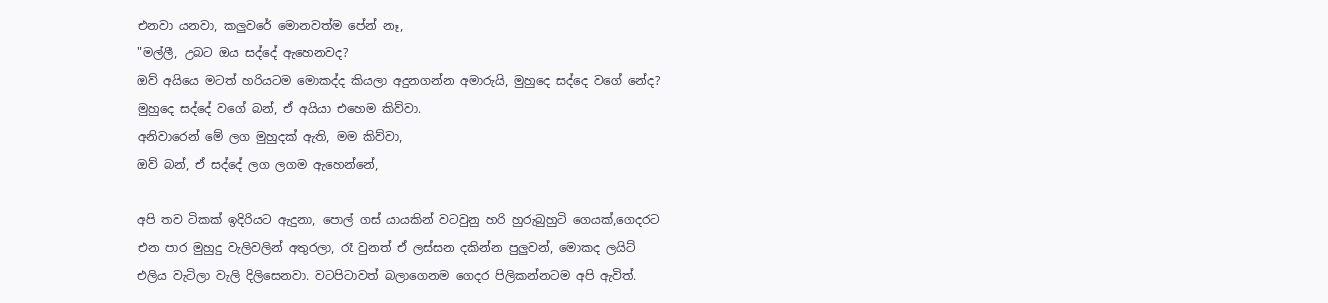එනවා යනවා, කලුවරේ මොනවත්ම පේන් නෑ,
"මල්ලී, උබට ඔය සද්දේ ඇහෙනවද?
ඔව් අයියෙ මටත් හරියටම මොකද්ද කියලා අදුනගන්න අමාරුයි, මුහුදෙ සද්දෙ වගේ නේද?
මුහුදෙ සද්දේ වගේ බන්, ඒ අයියා එහෙම කිව්වා.
අනිවාරෙන් මේ ලග මුහුදක් ඇති, මම කිව්වා,
ඔව් බන්, ඒ සද්දේ ලග ලගම ඇහෙන්නේ,

අපි තව ටිකක් ඉදිරියට ඇදුනා, පොල් ගස් යායකින් වටවුනු හරි හුරුබුහුටි ගෙයක්,ගෙදරට එන පාර මුහුදු වැලිවලින් අතුරලා, රෑ වුනත් ඒ ලස්සන දකින්න පුලුවන්, මොකද ලයිට් එලිය වැටිලා වැලි දිලිසෙනවා. වටපිටාවත් බලාගෙනම ගෙදර පිලිකන්නටම අපි ඇවිත්.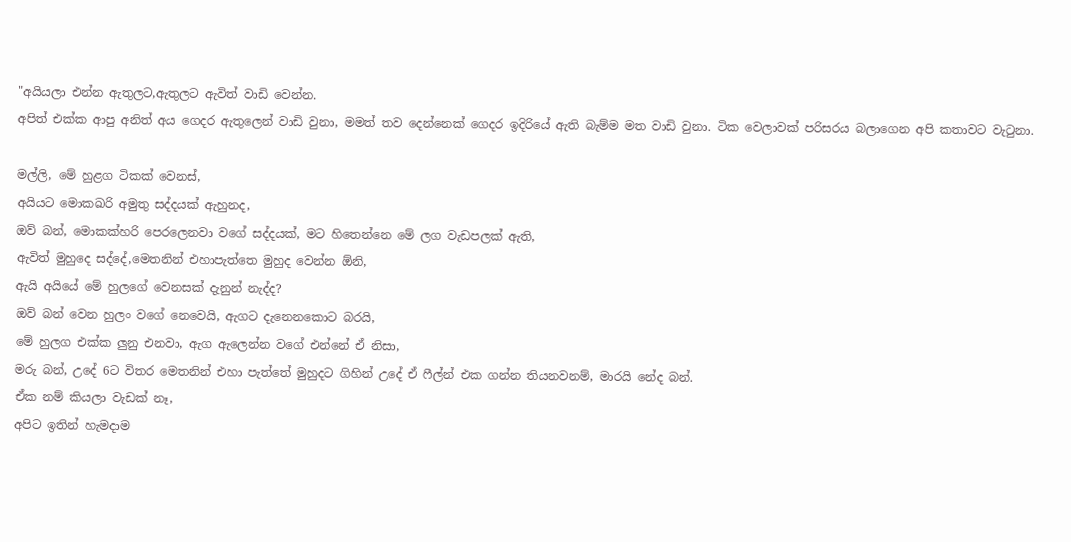"අයියලා එන්න ඇතුලට,ඇතුලට ඇවිත් වාඩි වෙන්න.
අපිත් එක්ක ආපු අනිත් අය ගෙදර ඇතුලෙන් වාඩි වුනා, මමත් තව දෙන්නෙක් ගෙදර ඉදිරියේ ඇති බැම්ම මත වාඩි වුනා. ටික වෙලාවක් පරිසරය බලාගෙන අපි කතාවට වැටුනා.

මල්ලි, මේ හුළග ටිකක් වෙනස්,
අයියට මොකඛරි අමුතු සද්දයක් ඇහුනද,
ඔව් බන්, මොකක්හරි පෙරලෙනවා වගේ සද්දයක්, මට හිතෙන්නෙ මේ ලග වැඩපලක් ඇති,
ඇවිත් මුහුදෙ සද්දේ,මෙතනින් එහාපැත්තෙ මුහුද වෙන්න ඕනි,
ඇයි අයියේ මේ හුලගේ වෙනසක් දැනුන් නැද්ද?
ඔව් බන් වෙන හුලං වගේ නෙවෙයි, ඇගට දැනෙනකොට බරයි,
මේ හුලග එක්ක ලුනු එනවා, ඇග ඇලෙන්න වගේ එන්නේ ඒ නිසා,
මරු බන්, උදේ 6ට විතර මෙතනින් එහා පැත්තේ මුහුදට ගිහින් උදේ ඒ ෆීල්න් එක ගන්න තියනවනම්, මාරයි නේද බන්.
ඒක නම් කියලා වැඩක් නෑ,
අපිට ඉතින් හැමදාම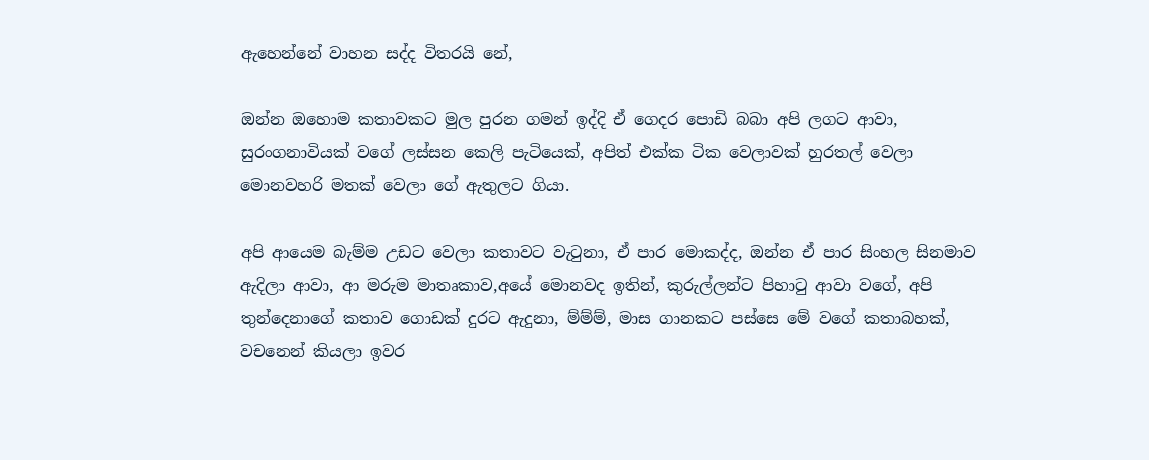ඇහෙන්නේ වාහන සද්ද විතරයි නේ,

ඔන්න ඔහොම කතාවකට මුල පුරන ගමන් ඉද්දි ඒ ගෙදර පොඩි බබා අපි ලගට ආවා, සුරංගනාවියක් වගේ ලස්සන කෙලි පැටියෙක්, අපිත් එක්ක ටික වෙලාවක් හුරතල් වෙලා මොනවහරි මතක් වෙලා ගේ ඇතුලට ගියා.

අපි ආයෙම බැම්ම උඩට වෙලා කතාවට වැටුනා, ඒ පාර මොකද්ද, ඔන්න ඒ පාර සිංහල සිනමාව ඇදිලා ආවා, ආ මරුම මාතෘකාව,අයේ මොනවද ඉතින්, කුරුල්ලන්ට පිහාටු ආවා වගේ, අපි තුන්දෙනාගේ කතාව ගොඩක් දුරට ඇදුනා, ම්ම්ම්, මාස ගානකට පස්සෙ මේ වගේ කතාබහක්, වචනෙන් කියලා ඉවර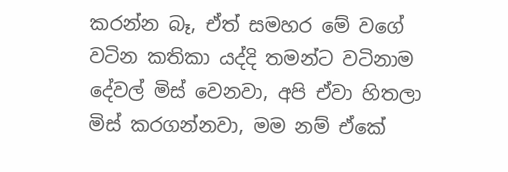කරන්න බෑ, ඒත් සමහර මේ වගේ වටින කතිකා යද්දි තමන්ට වටිනාම දේවල් මිස් වෙනවා, අපි ඒවා හිතලා මිස් කරගන්නවා, මම නම් ඒකේ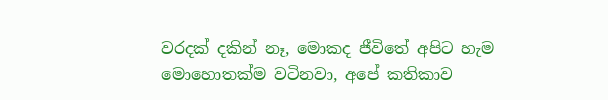වරදක් දකින් නෑ, මොකද ජීවිතේ අපිට හැම මොහොතක්ම වටිනවා, අපේ කතිකාව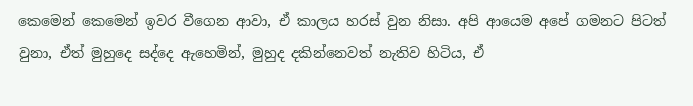කෙමෙන් කෙමෙන් ඉවර වීගෙන ආවා, ඒ කාලය හරස් වුන නිසා. අපි ආයෙම අපේ ගමනට පිටත් වුනා, ඒත් මුහුදෙ සද්දෙ ඇහෙමින්, මුහුද දකින්නෙවත් නැතිව හිටිය, ඒ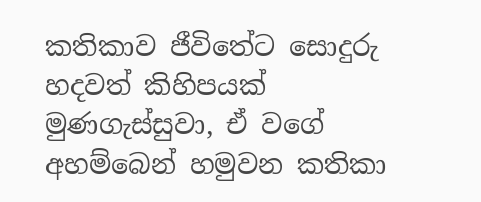කතිකාව ජීවිතේට සොදුරු හදවත් කිහිපයක් මුණගැස්සුවා, ඒ වගේ අහම්බෙන් හමුවන කතිකා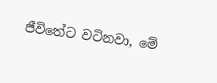ජීවිතේට වටිනවා, මේ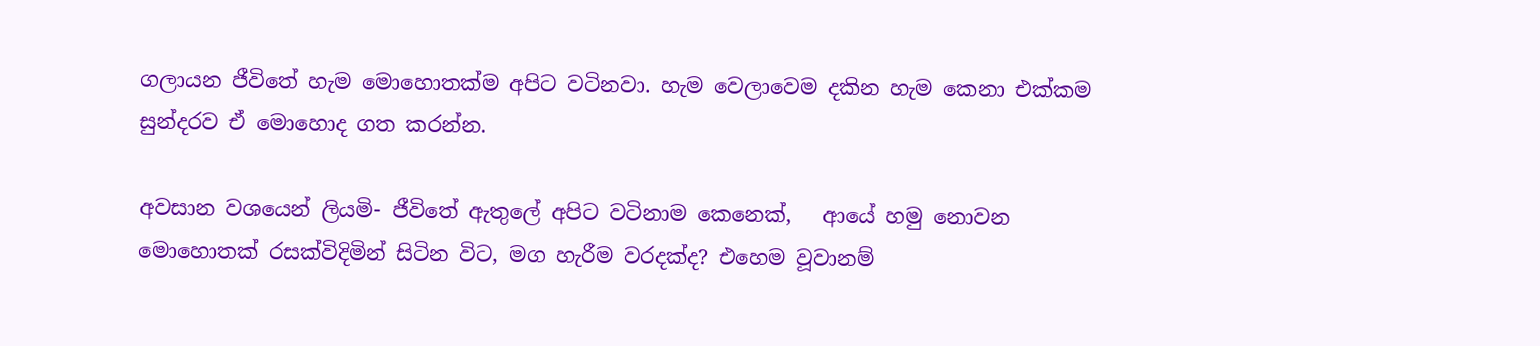ගලායන ජීවිතේ හැම මොහොතක්ම අපිට වටිනවා. හැම වෙලාවෙම දකින හැම කෙනා එක්කම සුන්දරව ඒ මොහොද ගත කරන්න.

අවසාන වශයෙන් ලියමි- ජීවිතේ ඇතුලේ අපිට වටිනාම කෙනෙක්,   ආයේ හමු නොවන මොහොතක් රසක්විදිමින් සිටින විට, මග හැරීම වරදක්ද? එහෙම වූවානම්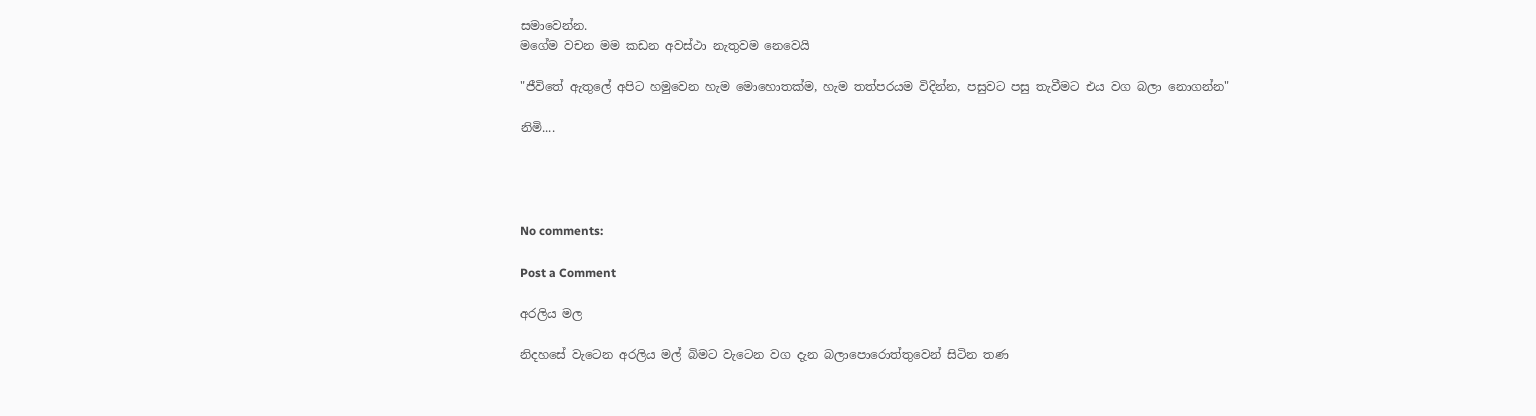සමාවෙන්න.
මගේම වචන මම කඩන අවස්ථා නැතුවම නෙවෙයි

"ජීවිතේ ඇතුලේ අපිට හමුවෙන හැම මොහොතක්ම, හැම තත්පරයම විදින්න, පසුවට පසු තැවීමට එය වග බලා නොගන්න"

නිමි....




No comments:

Post a Comment

අරලිය මල

නිදහසේ වැටෙන අරලිය මල් බිමට වැටෙන වග දැන බලාපොරොත්තුවෙන් සිටින තණ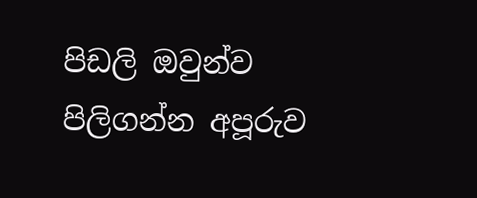පිඩලි ඔවුන්ව පිලිගන්න අපූරුව